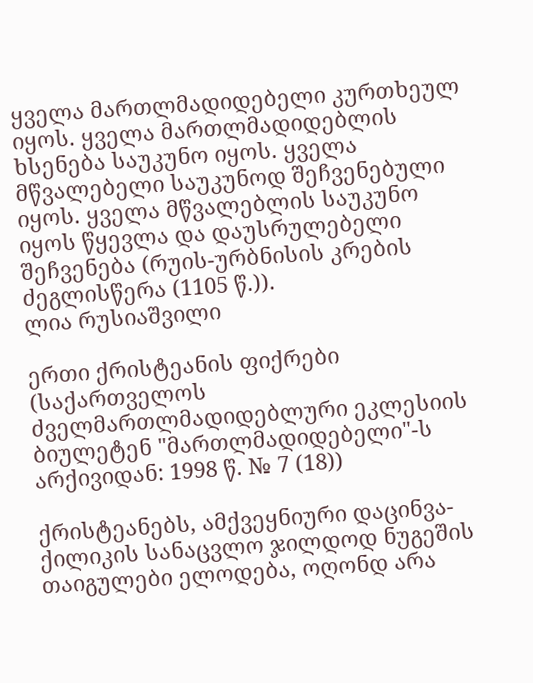ყველა მართლმადიდებელი კურთხეულ იყოს. ყველა მართლმადიდებლის ხსენება საუკუნო იყოს. ყველა მწვალებელი საუკუნოდ შეჩვენებული იყოს. ყველა მწვალებლის საუკუნო იყოს წყევლა და დაუსრულებელი შეჩვენება (რუის-ურბნისის კრების ძეგლისწერა (1105 წ.)).
ლია რუსიაშვილი

ერთი ქრისტეანის ფიქრები
(საქართველოს ძველმართლმადიდებლური ეკლესიის ბიულეტენ "მართლმადიდებელი"-ს არქივიდან: 1998 წ. № 7 (18))

ქრისტეანებს, ამქვეყნიური დაცინვა-ქილიკის სანაცვლო ჯილდოდ ნუგეშის თაიგულები ელოდება, ოღონდ არა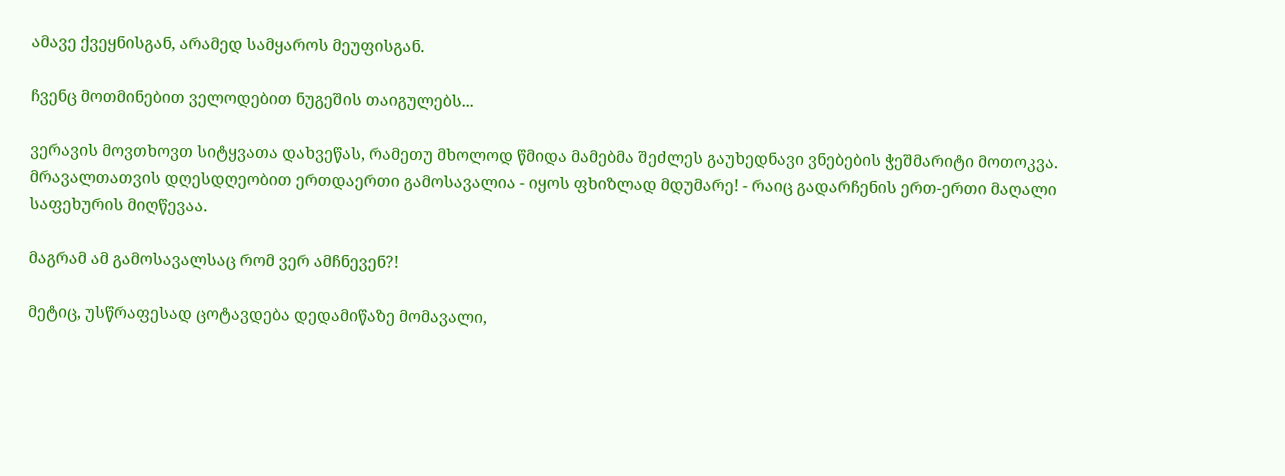ამავე ქვეყნისგან, არამედ სამყაროს მეუფისგან.

ჩვენც მოთმინებით ველოდებით ნუგეშის თაიგულებს...

ვერავის მოვთხოვთ სიტყვათა დახვეწას, რამეთუ მხოლოდ წმიდა მამებმა შეძლეს გაუხედნავი ვნებების ჭეშმარიტი მოთოკვა. მრავალთათვის დღესდღეობით ერთდაერთი გამოსავალია - იყოს ფხიზლად მდუმარე! - რაიც გადარჩენის ერთ-ერთი მაღალი საფეხურის მიღწევაა.

მაგრამ ამ გამოსავალსაც რომ ვერ ამჩნევენ?!

მეტიც, უსწრაფესად ცოტავდება დედამიწაზე მომავალი,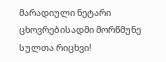მარადიული ნეტარი ცხოვრებისადმი მორწმუნე სულთა რიცხვი!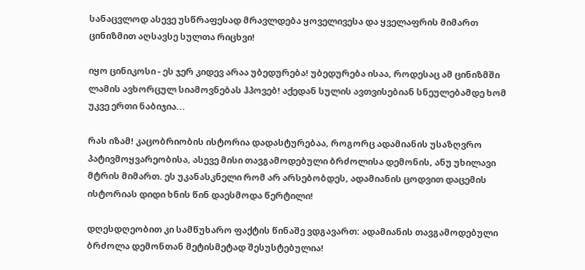სანაცვლოდ ასევე უსწრაფესად მრავლდება ყოველივესა და ყველაფრის მიმართ ცინიზმით აღსავსე სულთა რიცხვი!

იყო ცინიკოსი - ეს ჯერ კიდევ არაა უბედურება! უბედურება ისაა, როდესაც ამ ცინიზმში ლამის ავხორცულ სიამოვნებას ჰპოვებ! აქედან სულის ავთვისებიან სნეულებამდე ხომ უკვე ერთი ნაბიჯია...

რას იზამ! კაცობრიობის ისტორია დადასტურებაა, როგორც ადამიანის უსაზღვრო პატივმოყვარეობისა, ასევე მისი თავგამოდებული ბრძოლისა დემონის, ანუ უხილავი მტრის მიმართ. ეს უკანასკნელი რომ არ არსებობდეს, ადამიანის ცოდვით დაცემის ისტორიას დიდი ხნის წინ დაესმოდა წერტილი!

დღესდღეობით კი სამწუხარო ფაქტის წინაშე ვდგავართ: ადამიანის თავგამოდებული ბრძოლა დემონთან მეტისმეტად შესუსტებულია!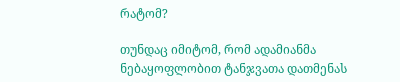რატომ?

თუნდაც იმიტომ, რომ ადამიანმა ნებაყოფლობით ტანჯვათა დათმენას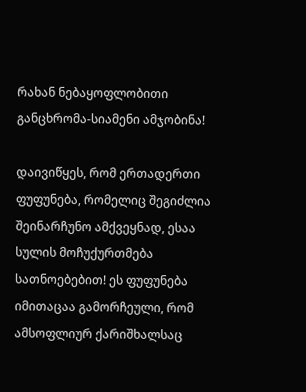რახან ნებაყოფლობითი განცხრომა-სიამენი ამჯობინა!

დაივიწყეს, რომ ერთადერთი ფუფუნება, რომელიც შეგიძლია შეინარჩუნო ამქვეყნად, ესაა სულის მოჩუქურთმება სათნოებებით! ეს ფუფუნება იმითაცაა გამორჩეული, რომ ამსოფლიურ ქარიშხალსაც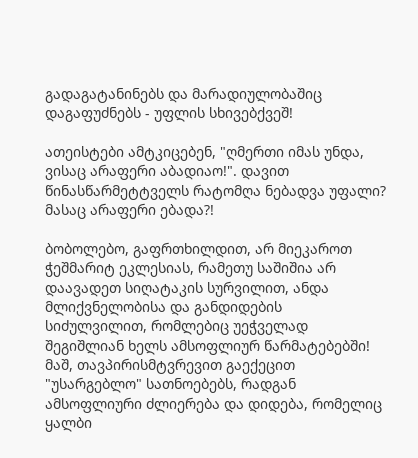გადაგატანინებს და მარადიულობაშიც დაგაფუძნებს - უფლის სხივებქვეშ!

ათეისტები ამტკიცებენ, "ღმერთი იმას უნდა, ვისაც არაფერი აბადიაო!". დავით წინასწარმეტტველს რატომღა ნებადვა უფალი? მასაც არაფერი ებადა?!

ბობოლებო, გაფრთხილდით, არ მიეკაროთ ჭეშმარიტ ეკლესიას, რამეთუ საშიშია არ დაავადეთ სიღატაკის სურვილით, ანდა მლიქვნელობისა და განდიდების სიძულვილით, რომლებიც უეჭველად შეგიშლიან ხელს ამსოფლიურ წარმატებებში! მაშ, თავპირისმტვრევით გაექეცით "უსარგებლო" სათნოებებს, რადგან ამსოფლიური ძლიერება და დიდება, რომელიც ყალბი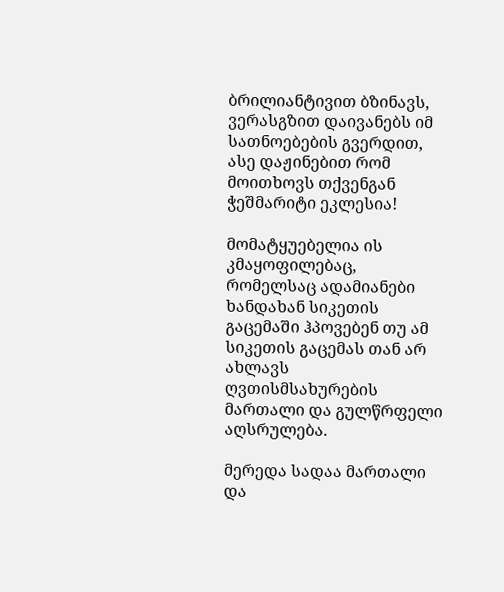ბრილიანტივით ბზინავს, ვერასგზით დაივანებს იმ სათნოებების გვერდით, ასე დაჟინებით რომ მოითხოვს თქვენგან ჭეშმარიტი ეკლესია!

მომატყუებელია ის კმაყოფილებაც, რომელსაც ადამიანები ხანდახან სიკეთის გაცემაში ჰპოვებენ თუ ამ სიკეთის გაცემას თან არ ახლავს ღვთისმსახურების მართალი და გულწრფელი აღსრულება.

მერედა სადაა მართალი და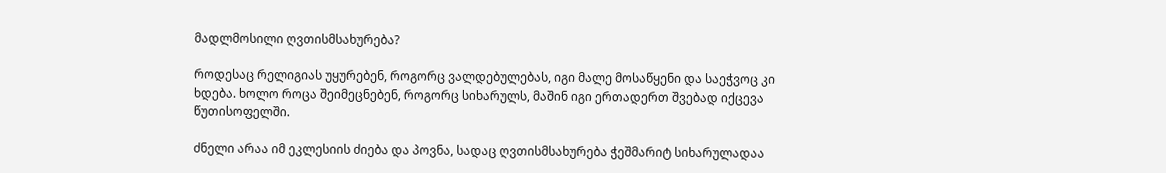მადლმოსილი ღვთისმსახურება?

როდესაც რელიგიას უყურებენ, როგორც ვალდებულებას, იგი მალე მოსაწყენი და საეჭვოც კი ხდება. ხოლო როცა შეიმეცნებენ, როგორც სიხარულს, მაშინ იგი ერთადერთ შვებად იქცევა წუთისოფელში.

ძნელი არაა იმ ეკლესიის ძიება და პოვნა, სადაც ღვთისმსახურება ჭეშმარიტ სიხარულადაა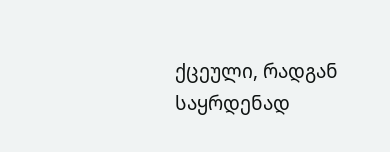ქცეული, რადგან საყრდენად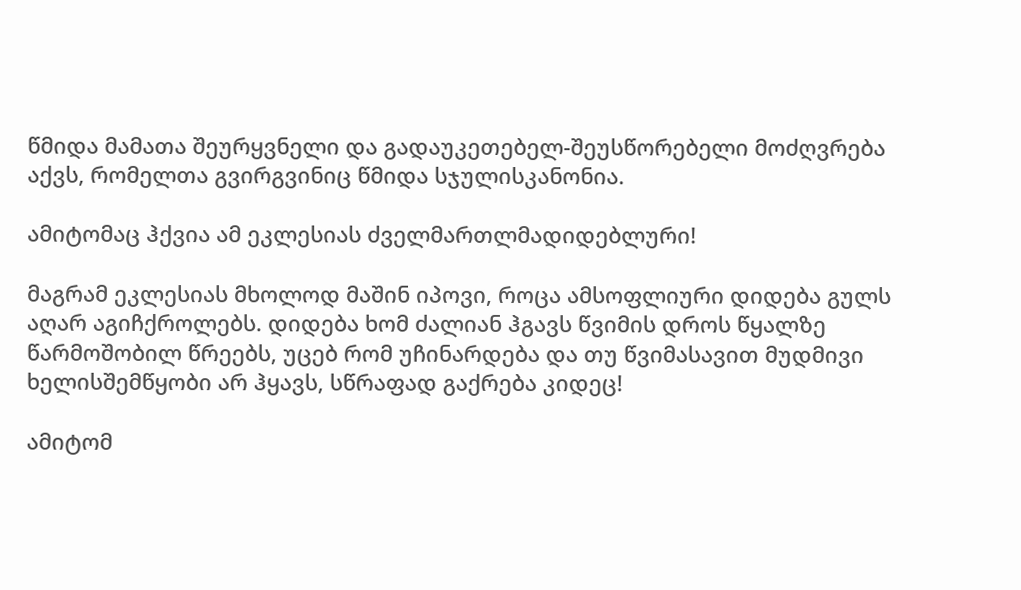წმიდა მამათა შეურყვნელი და გადაუკეთებელ-შეუსწორებელი მოძღვრება აქვს, რომელთა გვირგვინიც წმიდა სჯულისკანონია.

ამიტომაც ჰქვია ამ ეკლესიას ძველმართლმადიდებლური!

მაგრამ ეკლესიას მხოლოდ მაშინ იპოვი, როცა ამსოფლიური დიდება გულს აღარ აგიჩქროლებს. დიდება ხომ ძალიან ჰგავს წვიმის დროს წყალზე წარმოშობილ წრეებს, უცებ რომ უჩინარდება და თუ წვიმასავით მუდმივი ხელისშემწყობი არ ჰყავს, სწრაფად გაქრება კიდეც!

ამიტომ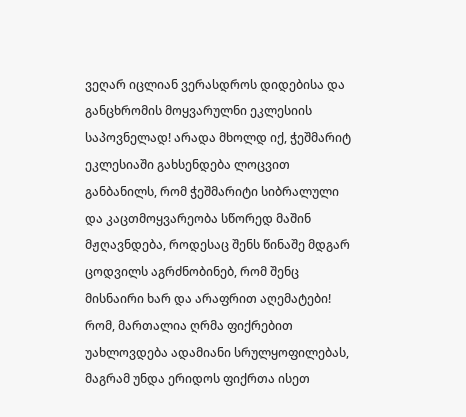ვეღარ იცლიან ვერასდროს დიდებისა და განცხრომის მოყვარულნი ეკლესიის საპოვნელად! არადა მხოლდ იქ, ჭეშმარიტ ეკლესიაში გახსენდება ლოცვით განბანილს, რომ ჭეშმარიტი სიბრალული და კაცთმოყვარეობა სწორედ მაშინ მჟღავნდება, როდესაც შენს წინაშე მდგარ ცოდვილს აგრძნობინებ, რომ შენც მისნაირი ხარ და არაფრით აღემატები! რომ, მართალია ღრმა ფიქრებით უახლოვდება ადამიანი სრულყოფილებას, მაგრამ უნდა ერიდოს ფიქრთა ისეთ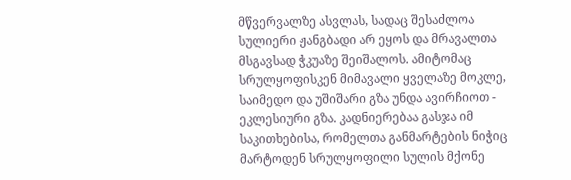მწვერვალზე ასვლას, სადაც შესაძლოა სულიერი ჟანგბადი არ ეყოს და მრავალთა მსგავსად ჭკუაზე შეიშალოს. ამიტომაც სრულყოფისკენ მიმავალი ყველაზე მოკლე, საიმედო და უშიშარი გზა უნდა ავირჩიოთ - ეკლესიური გზა. კადნიერებაა გასჯა იმ საკითხებისა, რომელთა განმარტების ნიჭიც მარტოდენ სრულყოფილი სულის მქონე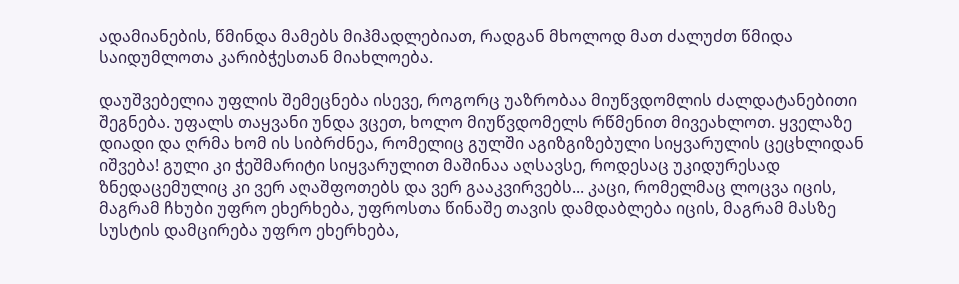ადამიანების, წმინდა მამებს მიჰმადლებიათ, რადგან მხოლოდ მათ ძალუძთ წმიდა საიდუმლოთა კარიბჭესთან მიახლოება.

დაუშვებელია უფლის შემეცნება ისევე, როგორც უაზრობაა მიუწვდომლის ძალდატანებითი შეგნება. უფალს თაყვანი უნდა ვცეთ, ხოლო მიუწვდომელს რწმენით მივეახლოთ. ყველაზე დიადი და ღრმა ხომ ის სიბრძნეა, რომელიც გულში აგიზგიზებული სიყვარულის ცეცხლიდან იშვება! გული კი ჭეშმარიტი სიყვარულით მაშინაა აღსავსე, როდესაც უკიდურესად ზნედაცემულიც კი ვერ აღაშფოთებს და ვერ გააკვირვებს... კაცი, რომელმაც ლოცვა იცის, მაგრამ ჩხუბი უფრო ეხერხება, უფროსთა წინაშე თავის დამდაბლება იცის, მაგრამ მასზე სუსტის დამცირება უფრო ეხერხება,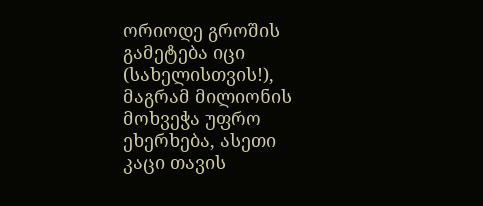ორიოდე გროშის გამეტება იცი (სახელისთვის!), მაგრამ მილიონის მოხვეჭა უფრო ეხერხება, ასეთი კაცი თავის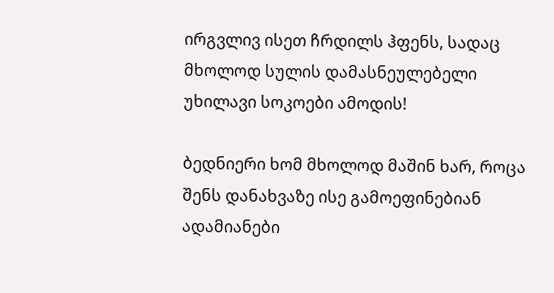ირგვლივ ისეთ ჩრდილს ჰფენს, სადაც მხოლოდ სულის დამასნეულებელი უხილავი სოკოები ამოდის!

ბედნიერი ხომ მხოლოდ მაშინ ხარ, როცა შენს დანახვაზე ისე გამოეფინებიან ადამიანები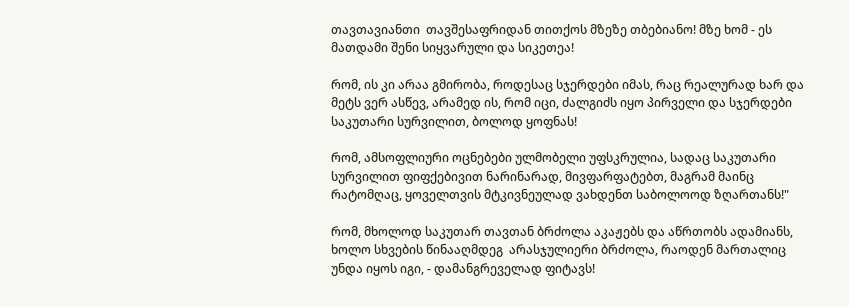თავთავიანთი  თავშესაფრიდან თითქოს მზეზე თბებიანო! მზე ხომ - ეს მათდამი შენი სიყვარული და სიკეთეა!

რომ, ის კი არაა გმირობა, როდესაც სჯერდები იმას, რაც რეალურად ხარ და მეტს ვერ ასწევ, არამედ ის, რომ იცი, ძალგიძს იყო პირველი და სჯერდები საკუთარი სურვილით, ბოლოდ ყოფნას!

რომ, ამსოფლიური ოცნებები ულმობელი უფსკრულია, სადაც საკუთარი სურვილით ფიფქებივით ნარინარად, მივფარფატებთ, მაგრამ მაინც რატომღაც, ყოველთვის მტკივნეულად ვახდენთ საბოლოოდ ზღართანს!"

რომ, მხოლოდ საკუთარ თავთან ბრძოლა აკაჟებს და აწრთობს ადამიანს, ხოლო სხვების წინააღმდეგ  არასჯულიერი ბრძოლა, რაოდენ მართალიც უნდა იყოს იგი, - დამანგრეველად ფიტავს!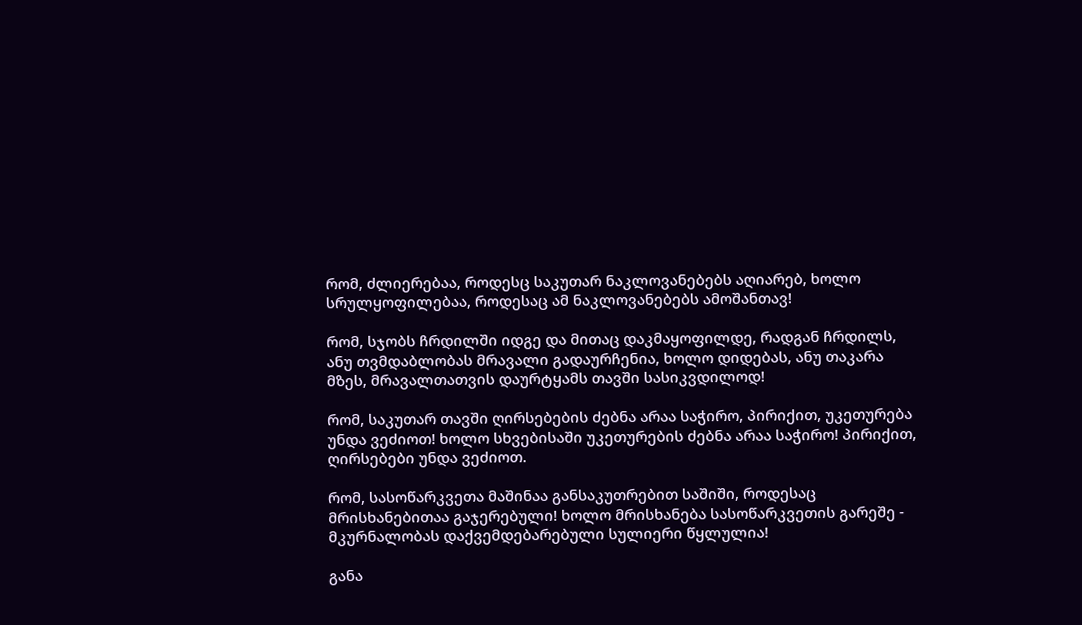რომ, ძლიერებაა, როდესც საკუთარ ნაკლოვანებებს აღიარებ, ხოლო სრულყოფილებაა, როდესაც ამ ნაკლოვანებებს ამოშანთავ!

რომ, სჯობს ჩრდილში იდგე და მითაც დაკმაყოფილდე, რადგან ჩრდილს, ანუ თვმდაბლობას მრავალი გადაურჩენია, ხოლო დიდებას, ანუ თაკარა მზეს, მრავალთათვის დაურტყამს თავში სასიკვდილოდ!

რომ, საკუთარ თავში ღირსებების ძებნა არაა საჭირო, პირიქით, უკეთურება უნდა ვეძიოთ! ხოლო სხვებისაში უკეთურების ძებნა არაა საჭირო! პირიქით, ღირსებები უნდა ვეძიოთ.

რომ, სასოწარკვეთა მაშინაა განსაკუთრებით საშიში, როდესაც მრისხანებითაა გაჯერებული! ხოლო მრისხანება სასოწარკვეთის გარეშე - მკურნალობას დაქვემდებარებული სულიერი წყლულია!

განა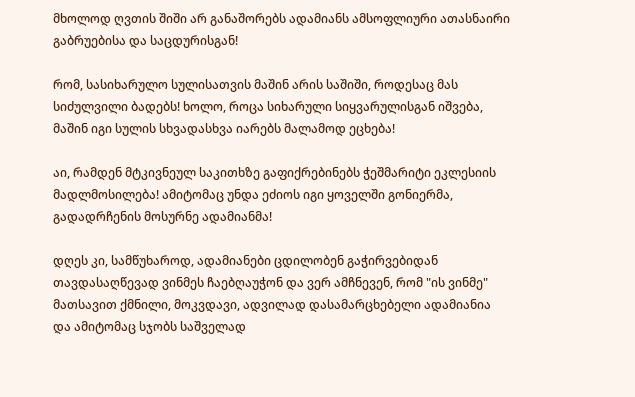მხოლოდ ღვთის შიში არ განაშორებს ადამიანს ამსოფლიური ათასნაირი გაბრუებისა და საცდურისგან!

რომ, სასიხარულო სულისათვის მაშინ არის საშიში, როდესაც მას სიძულვილი ბადებს! ხოლო, როცა სიხარული სიყვარულისგან იშვება, მაშინ იგი სულის სხვადასხვა იარებს მალამოდ ეცხება!

აი, რამდენ მტკივნეულ საკითხზე გაფიქრებინებს ჭეშმარიტი ეკლესიის მადლმოსილება! ამიტომაც უნდა ეძიოს იგი ყოველში გონიერმა, გადადრჩენის მოსურნე ადამიანმა!

დღეს კი, სამწუხაროდ, ადამიანები ცდილობენ გაჭირვებიდან თავდასაღწევად ვინმეს ჩაებღაუჭონ და ვერ ამჩნევენ, რომ "ის ვინმე" მათსავით ქმნილი, მოკვდავი, ადვილად დასამარცხებელი ადამიანია და ამიტომაც სჯობს საშველად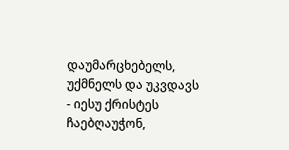დაუმარცხებელს, უქმნელს და უკვდავს - იესუ ქრისტეს ჩაებღაუჭონ,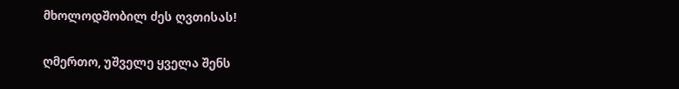მხოლოდშობილ ძეს ღვთისას!

ღმერთო, უშველე ყველა შენს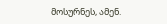მოსურნეს, ამენ.